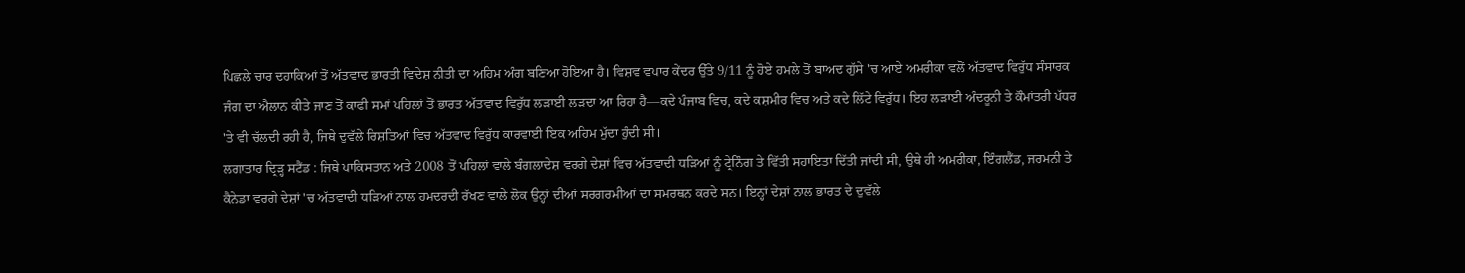ਪਿਛਲੇ ਚਾਰ ਦਹਾਕਿਆਂ ਤੋਂ ਅੱਤਵਾਦ ਭਾਰਤੀ ਵਿਦੇਸ਼ ਨੀਤੀ ਦਾ ਅਹਿਮ ਅੰਗ ਬਣਿਆ ਹੋਇਆ ਹੈ। ਵਿਸ਼ਵ ਵਪਾਰ ਕੇਂਦਰ ਉੱਤੇ 9/11 ਨੂੰ ਹੋਏ ਹਮਲੇ ਤੋਂ ਬਾਅਦ ਗੁੱਸੇ 'ਚ ਆਏ ਅਮਰੀਕਾ ਵਲੋਂ ਅੱਤਵਾਦ ਵਿਰੁੱਧ ਸੰਸਾਰਕ ਜੰਗ ਦਾ ਐਲਾਨ ਕੀਤੇ ਜਾਣ ਤੋਂ ਕਾਫੀ ਸਮਾਂ ਪਹਿਲਾਂ ਤੋਂ ਭਾਰਤ ਅੱਤਵਾਦ ਵਿਰੁੱਧ ਲੜਾਈ ਲੜਦਾ ਆ ਰਿਹਾ ਹੈ—ਕਦੇ ਪੰਜਾਬ ਵਿਚ, ਕਦੇ ਕਸ਼ਮੀਰ ਵਿਚ ਅਤੇ ਕਦੇ ਲਿੱਟੇ ਵਿਰੁੱਧ। ਇਹ ਲੜਾਈ ਅੰਦਰੂਨੀ ਤੇ ਕੌਮਾਂਤਰੀ ਪੱਧਰ 'ਤੇ ਵੀ ਚੱਲਦੀ ਰਹੀ ਹੈ, ਜਿਥੇ ਦੁਵੱਲੇ ਰਿਸ਼ਤਿਆਂ ਵਿਚ ਅੱਤਵਾਦ ਵਿਰੁੱਧ ਕਾਰਵਾਈ ਇਕ ਅਹਿਮ ਮੁੱਦਾ ਹੁੰਦੀ ਸੀ।
ਲਗਾਤਾਰ ਦ੍ਰਿੜ੍ਹ ਸਟੈਂਡ : ਜਿਥੇ ਪਾਕਿਸਤਾਨ ਅਤੇ 2008 ਤੋਂ ਪਹਿਲਾਂ ਵਾਲੇ ਬੰਗਲਾਦੇਸ਼ ਵਰਗੇ ਦੇਸ਼ਾਂ ਵਿਚ ਅੱਤਵਾਦੀ ਧੜਿਆਂ ਨੂੰ ਟ੍ਰੇਨਿੰਗ ਤੇ ਵਿੱਤੀ ਸਹਾਇਤਾ ਦਿੱਤੀ ਜਾਂਦੀ ਸੀ, ਉਥੇ ਹੀ ਅਮਰੀਕਾ, ਇੰਗਲੈਂਡ, ਜਰਮਨੀ ਤੇ ਕੈਨੇਡਾ ਵਰਗੇ ਦੇਸ਼ਾਂ 'ਚ ਅੱਤਵਾਦੀ ਧੜਿਆਂ ਨਾਲ ਹਮਦਰਦੀ ਰੱਖਣ ਵਾਲੇ ਲੋਕ ਉਨ੍ਹਾਂ ਦੀਆਂ ਸਰਗਰਮੀਆਂ ਦਾ ਸਮਰਥਨ ਕਰਦੇ ਸਨ। ਇਨ੍ਹਾਂ ਦੇਸ਼ਾਂ ਨਾਲ ਭਾਰਤ ਦੇ ਦੁਵੱਲੇ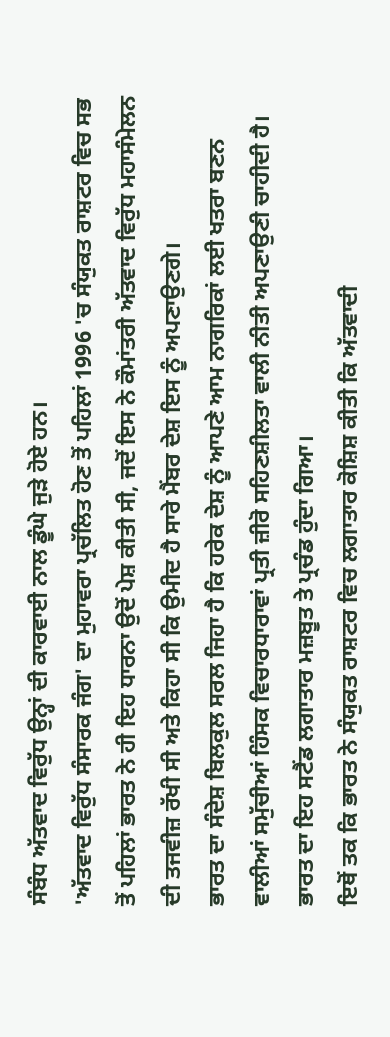ਸੰਬੰਧ ਅੱਤਵਾਦ ਵਿਰੁੱਧ ਉਨ੍ਹਾਂ ਦੀ ਕਾਰਵਾਈ ਨਾਲ ਡੂੰਘੇ ਜੁੜੇ ਹੋਏ ਹਨ।
'ਅੱਤਵਾਦ ਵਿਰੁੱਧ ਸੰਸਾਰਕ ਜੰਗ' ਦਾ ਮੁਹਾਵਰਾ ਪ੍ਰਚੱਲਿਤ ਹੋਣ ਤੋਂ ਪਹਿਲਾਂ 1996 'ਚ ਸੰਯੁਕਤ ਰਾਸ਼ਟਰ ਵਿਚ ਸਭ ਤੋਂ ਪਹਿਲਾਂ ਭਾਰਤ ਨੇ ਹੀ ਇਹ ਧਾਰਨਾ ਉਦੋਂ ਪੇਸ਼ ਕੀਤੀ ਸੀ, ਜਦੋਂ ਇਸ ਨੇ ਕੌਮਾਂਤਰੀ ਅੱਤਵਾਦ ਵਿਰੁੱਧ ਮਹਾਸੰਮੇਲਨ ਦੀ ਤਜਵੀਜ਼ ਰੱਖੀ ਸੀ ਅਤੇ ਕਿਹਾ ਸੀ ਕਿ ਉਮੀਦ ਹੈ ਸਾਰੇ ਮੈਂਬਰ ਦੇਸ਼ ਇਸ ਨੂੰ ਅਪਣਾਉਣਗੇ।
ਭਾਰਤ ਦਾ ਸੰਦੇਸ਼ ਬਿਲਕੁਲ ਸਰਲ ਜਿਹਾ ਹੈ ਕਿ ਹਰੇਕ ਦੇਸ਼ ਨੂੰ ਆਪਣੇ ਆਮ ਨਾਗਰਿਕਾਂ ਲਈ ਖਤਰਾ ਬਣਨ ਵਾਲੀਆਂ ਸਮੁੱਚੀਆਂ ਹਿੰਸਕ ਵਿਚਾਰਧਾਰਾਵਾਂ ਪ੍ਰਤੀ ਜ਼ੀਰੋ ਸਹਿਣਸ਼ੀਲਤਾ ਵਾਲੀ ਨੀਤੀ ਅਪਣਾਉਣੀ ਚਾਹੀਦੀ ਹੈ। ਭਾਰਤ ਦਾ ਇਹ ਸਟੈਂਡ ਲਗਾਤਾਰ ਮਜ਼ਬੂਤ ਤੇ ਪ੍ਰਚੰਡ ਹੁੰਦਾ ਗਿਆ।
ਇਥੋਂ ਤਕ ਕਿ ਭਾਰਤ ਨੇ ਸੰਯੁਕਤ ਰਾਸ਼ਟਰ ਵਿਚ ਲਗਾਤਾਰ ਕੋਸ਼ਿਸ਼ ਕੀਤੀ ਕਿ ਅੱਤਵਾਦੀ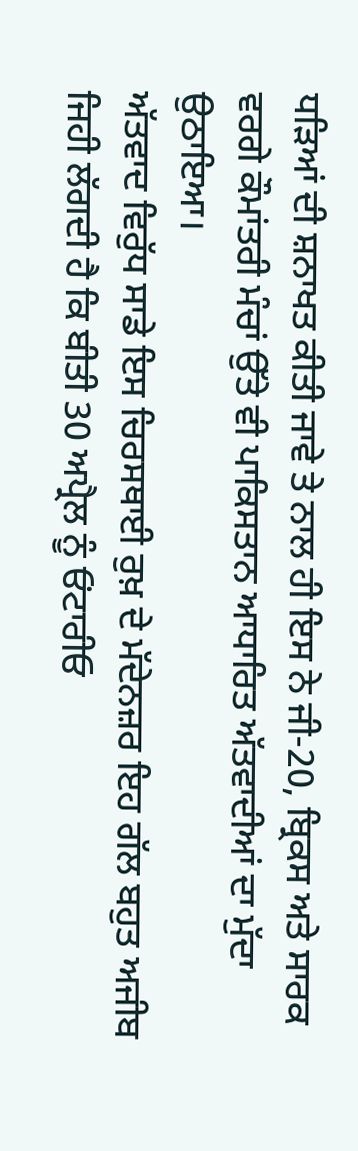ਧੜਿਆਂ ਦੀ ਸ਼ਨਾਖਤ ਕੀਤੀ ਜਾਵੇ ਤੇ ਨਾਲ ਹੀ ਇਸ ਨੇ ਜੀ-20, ਬ੍ਰਿਕਸ ਅਤੇ ਸਾਰਕ ਵਰਗੇ ਕੌਮਾਂਤਰੀ ਮੰਚਾਂ ਉੱਤੇ ਵੀ ਪਾਕਿਸਤਾਨ ਆਧਾਰਿਤ ਅੱਤਵਾਦੀਆਂ ਦਾ ਮੁੱਦਾ ਉਠਾਇਆ।
ਅੱਤਵਾਦ ਵਿਰੁੱਧ ਸਾਡੇ ਇਸ ਚਿਰਸਥਾਈ ਰੁਖ਼ ਦੇ ਮੱਦੇਨਜ਼ਰ ਇਹ ਗੱਲ ਬਹੁਤ ਅਜੀਬ ਜਿਹੀ ਲੱਗਦੀ ਹੈ ਕਿ ਬੀਤੀ 30 ਅਪ੍ਰੈਲ ਨੂੰ ਓਂਟਾਰੀਓ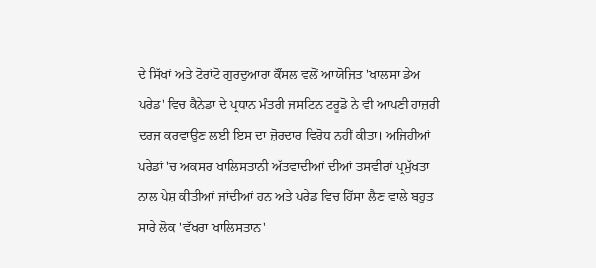ਦੇ ਸਿੱਖਾਂ ਅਤੇ ਟੋਰਾਂਟੋ ਗੁਰਦੁਆਰਾ ਕੌਂਸਲ ਵਲੋਂ ਆਯੋਜਿਤ 'ਖਾਲਸਾ ਡੇਅ ਪਰੇਡ' ਵਿਚ ਕੈਨੇਡਾ ਦੇ ਪ੍ਰਧਾਨ ਮੰਤਰੀ ਜਸਟਿਨ ਟਰੂਡੋ ਨੇ ਵੀ ਆਪਣੀ ਹਾਜ਼ਰੀ ਦਰਜ ਕਰਵਾਉਣ ਲਈ ਇਸ ਦਾ ਜ਼ੋਰਦਾਰ ਵਿਰੋਧ ਨਹੀਂ ਕੀਤਾ। ਅਜਿਹੀਆਂ ਪਰੇਡਾਂ 'ਚ ਅਕਸਰ ਖਾਲਿਸਤਾਨੀ ਅੱਤਵਾਦੀਆਂ ਦੀਆਂ ਤਸਵੀਰਾਂ ਪ੍ਰਮੁੱਖਤਾ ਨਾਲ ਪੇਸ਼ ਕੀਤੀਆਂ ਜਾਂਦੀਆਂ ਹਨ ਅਤੇ ਪਰੇਡ ਵਿਚ ਹਿੱਸਾ ਲੈਣ ਵਾਲੇ ਬਹੁਤ ਸਾਰੇ ਲੋਕ 'ਵੱਖਰਾ ਖਾਲਿਸਤਾਨ'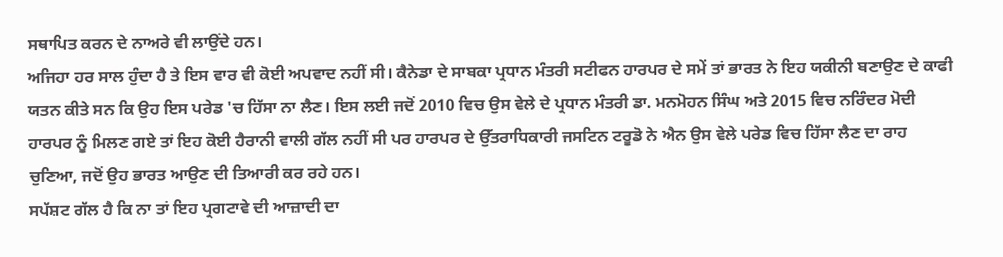ਸਥਾਪਿਤ ਕਰਨ ਦੇ ਨਾਅਰੇ ਵੀ ਲਾਉਂਦੇ ਹਨ।
ਅਜਿਹਾ ਹਰ ਸਾਲ ਹੁੰਦਾ ਹੈ ਤੇ ਇਸ ਵਾਰ ਵੀ ਕੋਈ ਅਪਵਾਦ ਨਹੀਂ ਸੀ। ਕੈਨੇਡਾ ਦੇ ਸਾਬਕਾ ਪ੍ਰਧਾਨ ਮੰਤਰੀ ਸਟੀਫਨ ਹਾਰਪਰ ਦੇ ਸਮੇਂ ਤਾਂ ਭਾਰਤ ਨੇ ਇਹ ਯਕੀਨੀ ਬਣਾਉਣ ਦੇ ਕਾਫੀ ਯਤਨ ਕੀਤੇ ਸਨ ਕਿ ਉਹ ਇਸ ਪਰੇਡ 'ਚ ਹਿੱਸਾ ਨਾ ਲੈਣ। ਇਸ ਲਈ ਜਦੋਂ 2010 ਵਿਚ ਉਸ ਵੇਲੇ ਦੇ ਪ੍ਰਧਾਨ ਮੰਤਰੀ ਡਾ. ਮਨਮੋਹਨ ਸਿੰਘ ਅਤੇ 2015 ਵਿਚ ਨਰਿੰਦਰ ਮੋਦੀ ਹਾਰਪਰ ਨੂੰ ਮਿਲਣ ਗਏ ਤਾਂ ਇਹ ਕੋਈ ਹੈਰਾਨੀ ਵਾਲੀ ਗੱਲ ਨਹੀਂ ਸੀ ਪਰ ਹਾਰਪਰ ਦੇ ਉੱਤਰਾਧਿਕਾਰੀ ਜਸਟਿਨ ਟਰੂਡੋ ਨੇ ਐਨ ਉਸ ਵੇਲੇ ਪਰੇਡ ਵਿਚ ਹਿੱਸਾ ਲੈਣ ਦਾ ਰਾਹ ਚੁਣਿਆ, ਜਦੋਂ ਉਹ ਭਾਰਤ ਆਉਣ ਦੀ ਤਿਆਰੀ ਕਰ ਰਹੇ ਹਨ।
ਸਪੱਸ਼ਟ ਗੱਲ ਹੈ ਕਿ ਨਾ ਤਾਂ ਇਹ ਪ੍ਰਗਟਾਵੇ ਦੀ ਆਜ਼ਾਦੀ ਦਾ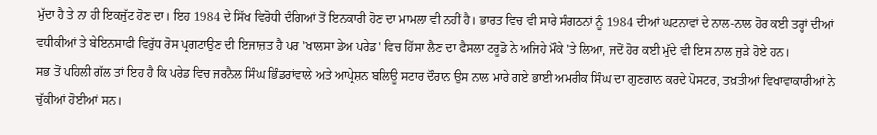ਮੁੱਦਾ ਹੈ ਤੇ ਨਾ ਹੀ ਇਕਜੁੱਟ ਹੋਣ ਦਾ। ਇਹ 1984 ਦੇ ਸਿੱਖ ਵਿਰੋਧੀ ਦੰਗਿਆਂ ਤੋਂ ਇਨਕਾਰੀ ਹੋਣ ਦਾ ਮਾਮਲਾ ਵੀ ਨਹੀਂ ਹੈ। ਭਾਰਤ ਵਿਚ ਵੀ ਸਾਰੇ ਸੰਗਠਨਾਂ ਨੂੰ 1984 ਦੀਆਂ ਘਟਨਾਵਾਂ ਦੇ ਨਾਲ-ਨਾਲ ਹੋਰ ਕਈ ਤਰ੍ਹਾਂ ਦੀਆਂ ਵਧੀਕੀਆਂ ਤੇ ਬੇਇਨਸਾਫੀ ਵਿਰੁੱਧ ਰੋਸ ਪ੍ਰਗਟਾਉਣ ਦੀ ਇਜਾਜ਼ਤ ਹੈ ਪਰ 'ਖਾਲਸਾ ਡੇਅ ਪਰੇਡ' ਵਿਚ ਹਿੱਸਾ ਲੈਣ ਦਾ ਫੈਸਲਾ ਟਰੂਡੋ ਨੇ ਅਜਿਹੇ ਮੌਕੇ 'ਤੇ ਲਿਆ, ਜਦੋਂ ਹੋਰ ਕਈ ਮੁੱਦੇ ਵੀ ਇਸ ਨਾਲ ਜੁੜੇ ਹੋਏ ਹਨ।
ਸਭ ਤੋਂ ਪਹਿਲੀ ਗੱਲ ਤਾਂ ਇਹ ਹੈ ਕਿ ਪਰੇਡ ਵਿਚ ਜਰਨੈਲ ਸਿੰਘ ਭਿੰਡਰਾਂਵਾਲੇ ਅਤੇ ਆਪ੍ਰੇਸ਼ਨ ਬਲਿਊ ਸਟਾਰ ਦੌਰਾਨ ਉਸ ਨਾਲ ਮਾਰੇ ਗਏ ਭਾਈ ਅਮਰੀਕ ਸਿੰਘ ਦਾ ਗੁਣਗਾਨ ਕਰਦੇ ਪੋਸਟਰ, ਤਖ਼ਤੀਆਂ ਵਿਖਾਵਾਕਾਰੀਆਂ ਨੇ ਚੁੱਕੀਆਂ ਹੋਈਆਂ ਸਨ।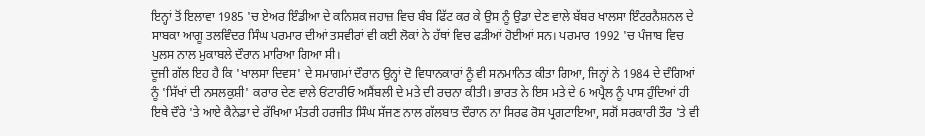ਇਨ੍ਹਾਂ ਤੋਂ ਇਲਾਵਾ 1985 'ਚ ਏਅਰ ਇੰਡੀਆ ਦੇ ਕਨਿਸ਼ਕ ਜਹਾਜ਼ ਵਿਚ ਬੰਬ ਫਿੱਟ ਕਰ ਕੇ ਉਸ ਨੂੰ ਉਡਾ ਦੇਣ ਵਾਲੇ ਬੱਬਰ ਖਾਲਸਾ ਇੰਟਰਨੈਸ਼ਨਲ ਦੇ ਸਾਬਕਾ ਆਗੂ ਤਲਵਿੰਦਰ ਸਿੰਘ ਪਰਮਾਰ ਦੀਆਂ ਤਸਵੀਰਾਂ ਵੀ ਕਈ ਲੋਕਾਂ ਨੇ ਹੱਥਾਂ ਵਿਚ ਫੜੀਆਂ ਹੋਈਆਂ ਸਨ। ਪਰਮਾਰ 1992 'ਚ ਪੰਜਾਬ ਵਿਚ ਪੁਲਸ ਨਾਲ ਮੁਕਾਬਲੇ ਦੌਰਾਨ ਮਾਰਿਆ ਗਿਆ ਸੀ।
ਦੂਜੀ ਗੱਲ ਇਹ ਹੈ ਕਿ 'ਖਾਲਸਾ ਦਿਵਸ' ਦੇ ਸਮਾਗਮਾਂ ਦੌਰਾਨ ਉਨ੍ਹਾਂ ਦੋ ਵਿਧਾਨਕਾਰਾਂ ਨੂੰ ਵੀ ਸਨਮਾਨਿਤ ਕੀਤਾ ਗਿਆ, ਜਿਨ੍ਹਾਂ ਨੇ 1984 ਦੇ ਦੰਗਿਆਂ ਨੂੰ 'ਸਿੱਖਾਂ ਦੀ ਨਸਲਕੁਸ਼ੀ' ਕਰਾਰ ਦੇਣ ਵਾਲੇ ਓਂਟਾਰੀਓ ਅਸੈਂਬਲੀ ਦੇ ਮਤੇ ਦੀ ਰਚਨਾ ਕੀਤੀ। ਭਾਰਤ ਨੇ ਇਸ ਮਤੇ ਦੇ 6 ਅਪ੍ਰੈਲ ਨੂੰ ਪਾਸ ਹੁੰਦਿਆਂ ਹੀ ਇਥੇ ਦੌਰੇ 'ਤੇ ਆਏ ਕੈਨੇਡਾ ਦੇ ਰੱਖਿਆ ਮੰਤਰੀ ਹਰਜੀਤ ਸਿੰਘ ਸੱਜਣ ਨਾਲ ਗੱਲਬਾਤ ਦੌਰਾਨ ਨਾ ਸਿਰਫ ਰੋਸ ਪ੍ਰਗਟਾਇਆ, ਸਗੋਂ ਸਰਕਾਰੀ ਤੌਰ 'ਤੇ ਵੀ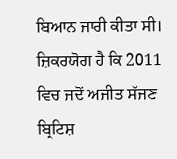ਬਿਆਨ ਜਾਰੀ ਕੀਤਾ ਸੀ।
ਜ਼ਿਕਰਯੋਗ ਹੈ ਕਿ 2011 ਵਿਚ ਜਦੋਂ ਅਜੀਤ ਸੱਜਣ ਬ੍ਰਿਟਿਸ਼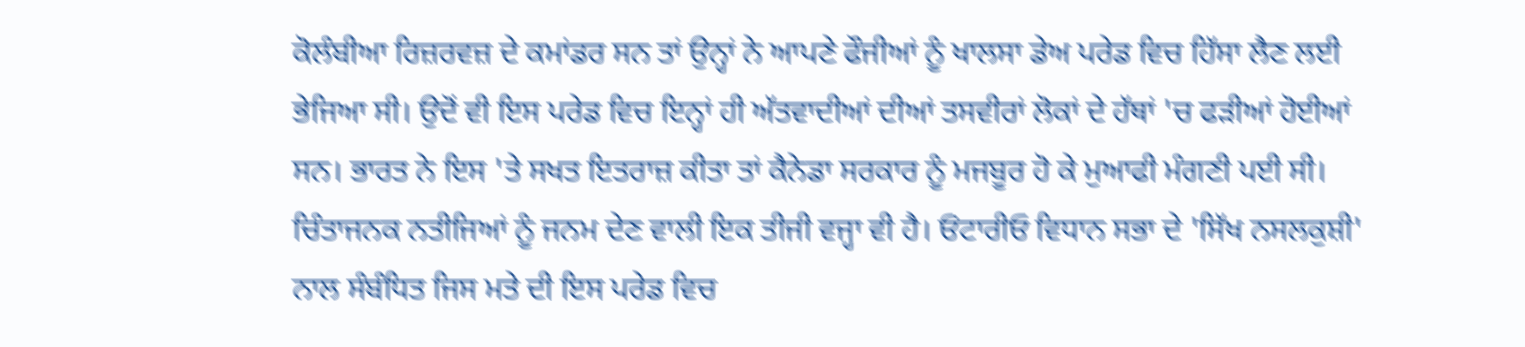ਕੋਲੰਬੀਆ ਰਿਜ਼ਰਵਜ਼ ਦੇ ਕਮਾਂਡਰ ਸਨ ਤਾਂ ਉਨ੍ਹਾਂ ਨੇ ਆਪਣੇ ਫੌਜੀਆਂ ਨੂੰ ਖਾਲਸਾ ਡੇਅ ਪਰੇਡ ਵਿਚ ਹਿੱਸਾ ਲੈਣ ਲਈ ਭੇਜਿਆ ਸੀ। ਉਦੋਂ ਵੀ ਇਸ ਪਰੇਡ ਵਿਚ ਇਨ੍ਹਾਂ ਹੀ ਅੱਤਵਾਦੀਆਂ ਦੀਆਂ ਤਸਵੀਰਾਂ ਲੋਕਾਂ ਦੇ ਹੱਥਾਂ 'ਚ ਫੜੀਆਂ ਹੋਈਆਂ ਸਨ। ਭਾਰਤ ਨੇ ਇਸ 'ਤੇ ਸਖਤ ਇਤਰਾਜ਼ ਕੀਤਾ ਤਾਂ ਕੈਨੇਡਾ ਸਰਕਾਰ ਨੂੰ ਮਜਬੂਰ ਹੋ ਕੇ ਮੁਆਫੀ ਮੰਗਣੀ ਪਈ ਸੀ।
ਚਿੰਤਾਜਨਕ ਨਤੀਜਿਆਂ ਨੂੰ ਜਨਮ ਦੇਣ ਵਾਲੀ ਇਕ ਤੀਜੀ ਵਜ੍ਹਾ ਵੀ ਹੈ। ਓਂਟਾਰੀਓ ਵਿਧਾਨ ਸਭਾ ਦੇ 'ਸਿੱਖ ਨਸਲਕੁਸ਼ੀ' ਨਾਲ ਸੰਬੰਧਿਤ ਜਿਸ ਮਤੇ ਦੀ ਇਸ ਪਰੇਡ ਵਿਚ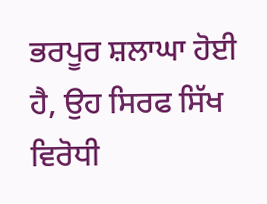ਭਰਪੂਰ ਸ਼ਲਾਘਾ ਹੋਈ ਹੈ, ਉਹ ਸਿਰਫ ਸਿੱਖ ਵਿਰੋਧੀ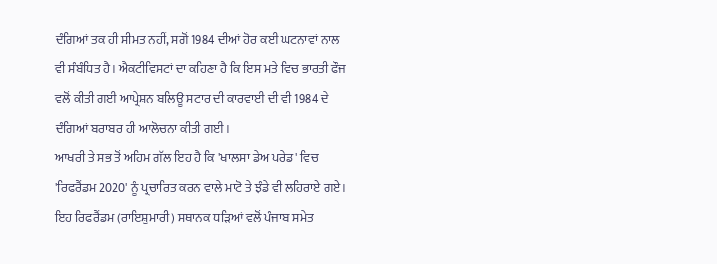ਦੰਗਿਆਂ ਤਕ ਹੀ ਸੀਮਤ ਨਹੀਂ, ਸਗੋਂ 1984 ਦੀਆਂ ਹੋਰ ਕਈ ਘਟਨਾਵਾਂ ਨਾਲ ਵੀ ਸੰਬੰਧਿਤ ਹੈ। ਐਕਟੀਵਿਸਟਾਂ ਦਾ ਕਹਿਣਾ ਹੈ ਕਿ ਇਸ ਮਤੇ ਵਿਚ ਭਾਰਤੀ ਫੌਜ ਵਲੋਂ ਕੀਤੀ ਗਈ ਆਪ੍ਰੇਸ਼ਨ ਬਲਿਊ ਸਟਾਰ ਦੀ ਕਾਰਵਾਈ ਦੀ ਵੀ 1984 ਦੇ ਦੰਗਿਆਂ ਬਰਾਬਰ ਹੀ ਆਲੋਚਨਾ ਕੀਤੀ ਗਈ।
ਆਖਰੀ ਤੇ ਸਭ ਤੋਂ ਅਹਿਮ ਗੱਲ ਇਹ ਹੈ ਕਿ 'ਖਾਲਸਾ ਡੇਅ ਪਰੇਡ' ਵਿਚ 'ਰਿਫਰੈਂਡਮ 2020' ਨੂੰ ਪ੍ਰਚਾਰਿਤ ਕਰਨ ਵਾਲੇ ਮਾਟੋ ਤੇ ਝੰਡੇ ਵੀ ਲਹਿਰਾਏ ਗਏ। ਇਹ ਰਿਫਰੈਂਡਮ (ਰਾਇਸ਼ੁਮਾਰੀ) ਸਥਾਨਕ ਧੜਿਆਂ ਵਲੋਂ ਪੰਜਾਬ ਸਮੇਤ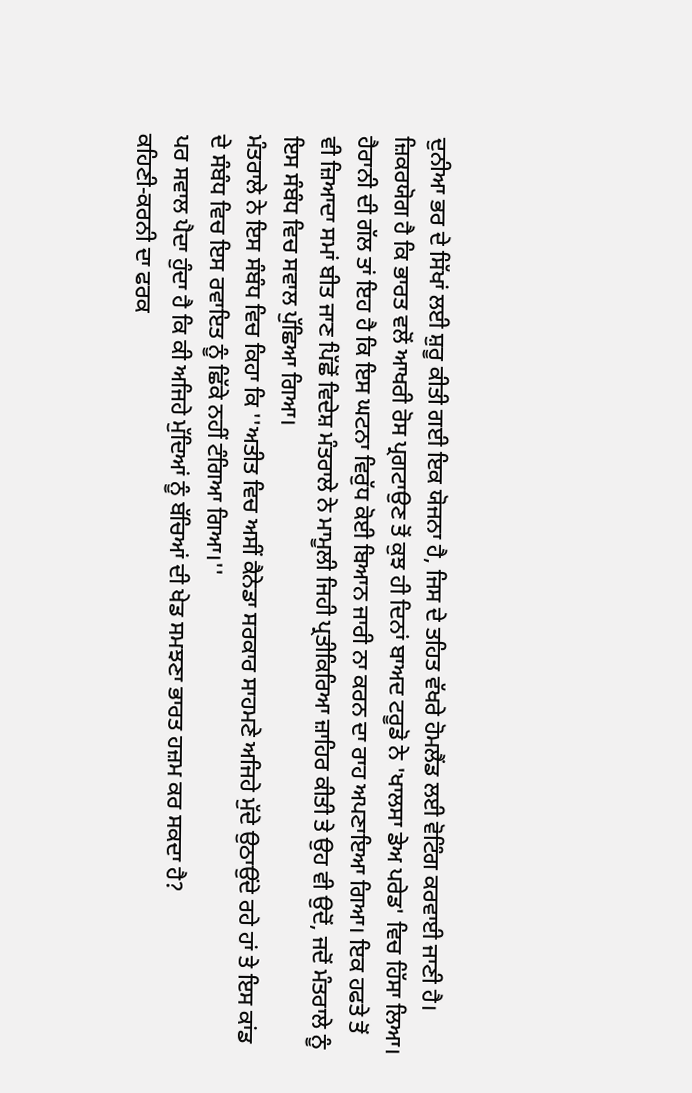ਦੁਨੀਆ ਭਰ ਦੇ ਸਿੱਖਾਂ ਲਈ ਸ਼ੁਰੂ ਕੀਤੀ ਗਈ ਇਕ ਯੋਜਨਾ ਹੈ, ਜਿਸ ਦੇ ਤਹਿਤ ਵੱਖਰੇ ਹੋਮਲੈਂਡ ਲਈ ਵੋਟਿੰਗ ਕਰਵਾਈ ਜਾਣੀ ਹੈ।
ਜ਼ਿਕਰਯੋਗ ਹੈ ਕਿ ਭਾਰਤ ਵਲੋਂ ਆਖਰੀ ਰੋਸ ਪ੍ਰਗਟਾਉਣ ਤੋਂ ਕੁਝ ਹੀ ਦਿਨਾਂ ਬਾਅਦ ਟਰੂਡੋ ਨੇ 'ਖਾਲਸਾ ਡੇਅ ਪਰੇਡ' ਵਿਚ ਹਿੱਸਾ ਲਿਆ। ਹੈਰਾਨੀ ਦੀ ਗੱਲ ਤਾਂ ਇਹ ਹੈ ਕਿ ਇਸ ਘਟਨਾ ਵਿਰੁੱਧ ਕੋਈ ਬਿਆਨ ਜਾਰੀ ਨਾ ਕਰਨ ਦਾ ਰਾਹ ਅਪਣਾਇਆ ਗਿਆ। ਇਕ ਹਫਤੇ ਤੋਂ ਵੀ ਜ਼ਿਆਦਾ ਸਮਾਂ ਬੀਤ ਜਾਣ ਪਿੱਛੋਂ ਵਿਦੇਸ਼ ਮੰਤਰਾਲੇ ਨੇ ਮਾਮੂਲੀ ਜਿਹੀ ਪ੍ਰਤੀਕਿਰਿਆ ਜ਼ਾਹਿਰ ਕੀਤੀ ਤੇ ਉਹ ਵੀ ਉਦੋਂ, ਜਦੋਂ ਮੰਤਰਾਲੇ ਨੂੰ ਇਸ ਸੰਬੰਧ ਵਿਚ ਸਵਾਲ ਪੁੱਛਿਆ ਗਿਆ।
ਮੰਤਰਾਲੇ ਨੇ ਇਸ ਸੰਬੰਧ ਵਿਚ ਕਿਹਾ ਕਿ ''ਅਤੀਤ ਵਿਚ ਅਸੀਂ ਕੈਨੇਡਾ ਸਰਕਾਰ ਸਾਹਮਣੇ ਅਜਿਹੇ ਮੁੱਦੇ ਉਠਾਉਂਦੇ ਰਹੇ ਹਾਂ ਤੇ ਇਸ ਕਾਂਡ ਦੇ ਸੰਬੰਧ ਵਿਚ ਇਸ ਰਵਾਇਤ ਨੂੰ ਛਿੱਕੇ ਨਹੀਂ ਟੰਗਿਆ ਗਿਆ।''
ਪਰ ਸਵਾਲ ਪੈਦਾ ਹੁੰਦਾ ਹੈ ਕਿ ਕੀ ਅਜਿਹੇ ਮੁੱਦਿਆਂ ਨੂੰ ਬੱਚਿਆਂ ਦੀ ਖੇਡ ਸਮਝਣਾ ਭਾਰਤ ਹਜ਼ਮ ਕਰ ਸਕਦਾ ਹੈ?
ਕਹਿਣੀ-ਕਰਨੀ ਦਾ ਫਰਕ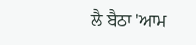ਲੈ ਬੈਠਾ 'ਆਮ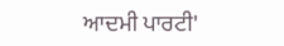ਆਦਮੀ ਪਾਰਟੀ'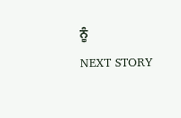ਨੂੰ
NEXT STORY